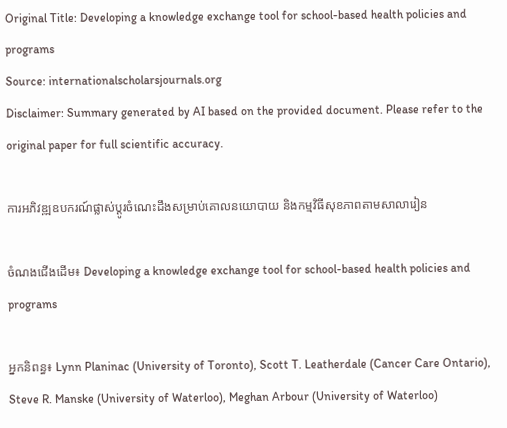Original Title: Developing a knowledge exchange tool for school-based health policies and programs
Source: internationalscholarsjournals.org
Disclaimer: Summary generated by AI based on the provided document. Please refer to the original paper for full scientific accuracy.

ការអភិវឌ្ឍឧបករណ៍ផ្លាស់ប្តូរចំណេះដឹងសម្រាប់គោលនយោបាយ និងកម្មវិធីសុខភាពតាមសាលារៀន

ចំណងជើងដើម៖ Developing a knowledge exchange tool for school-based health policies and programs

អ្នកនិពន្ធ៖ Lynn Planinac (University of Toronto), Scott T. Leatherdale (Cancer Care Ontario), Steve R. Manske (University of Waterloo), Meghan Arbour (University of Waterloo)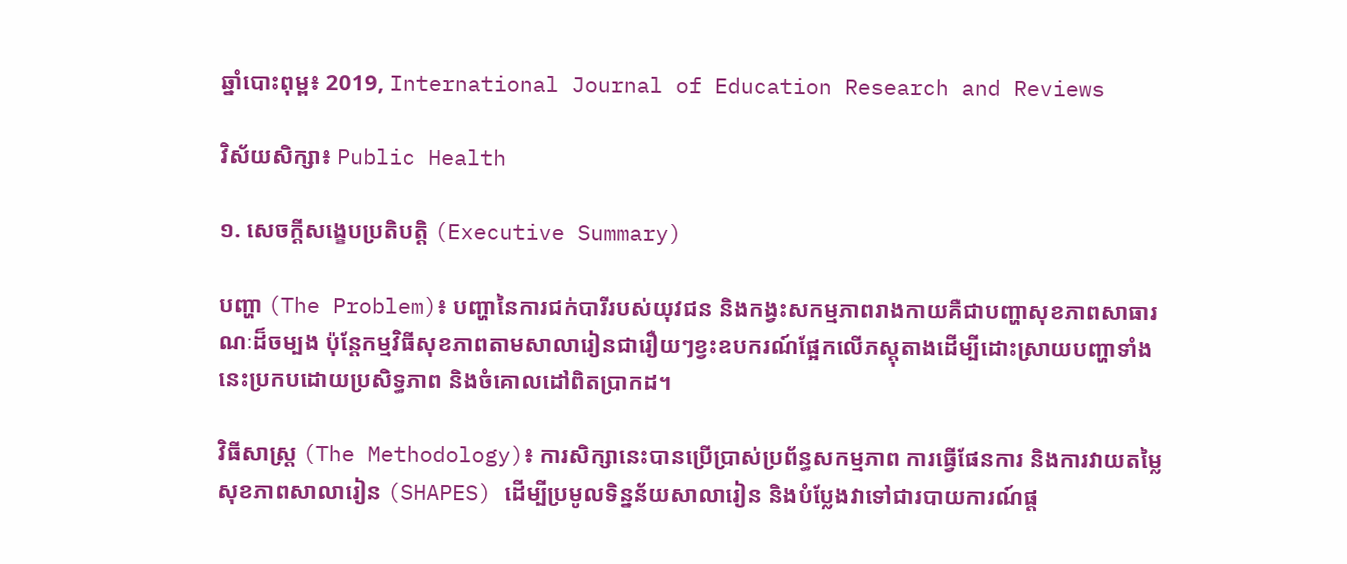ឆ្នាំបោះពុម្ព៖ 2019, International Journal of Education Research and Reviews

វិស័យសិក្សា៖ Public Health

១. សេចក្តីសង្ខេបប្រតិបត្តិ (Executive Summary)

បញ្ហា (The Problem)៖ បញ្ហានៃការជក់បារីរបស់យុវជន និងកង្វះសកម្មភាពរាងកាយគឺជាបញ្ហាសុខភាពសាធារណៈដ៏ចម្បង ប៉ុន្តែកម្មវិធីសុខភាពតាមសាលារៀនជារឿយៗខ្វះឧបករណ៍ផ្អែកលើភស្តុតាងដើម្បីដោះស្រាយបញ្ហាទាំងនេះប្រកបដោយប្រសិទ្ធភាព និងចំគោលដៅពិតប្រាកដ។

វិធីសាស្ត្រ (The Methodology)៖ ការសិក្សានេះបានប្រើប្រាស់ប្រព័ន្ធសកម្មភាព ការធ្វើផែនការ និងការវាយតម្លៃសុខភាពសាលារៀន (SHAPES) ដើម្បីប្រមូលទិន្នន័យសាលារៀន និងបំប្លែងវាទៅជារបាយការណ៍ផ្ត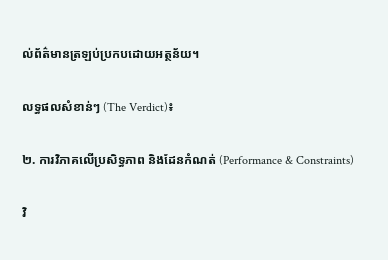ល់ព័ត៌មានត្រឡប់ប្រកបដោយអត្ថន័យ។

លទ្ធផលសំខាន់ៗ (The Verdict)៖

២. ការវិភាគលើប្រសិទ្ធភាព និងដែនកំណត់ (Performance & Constraints)

វិ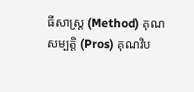ធីសាស្ត្រ (Method) គុណសម្បត្តិ (Pros) គុណវិប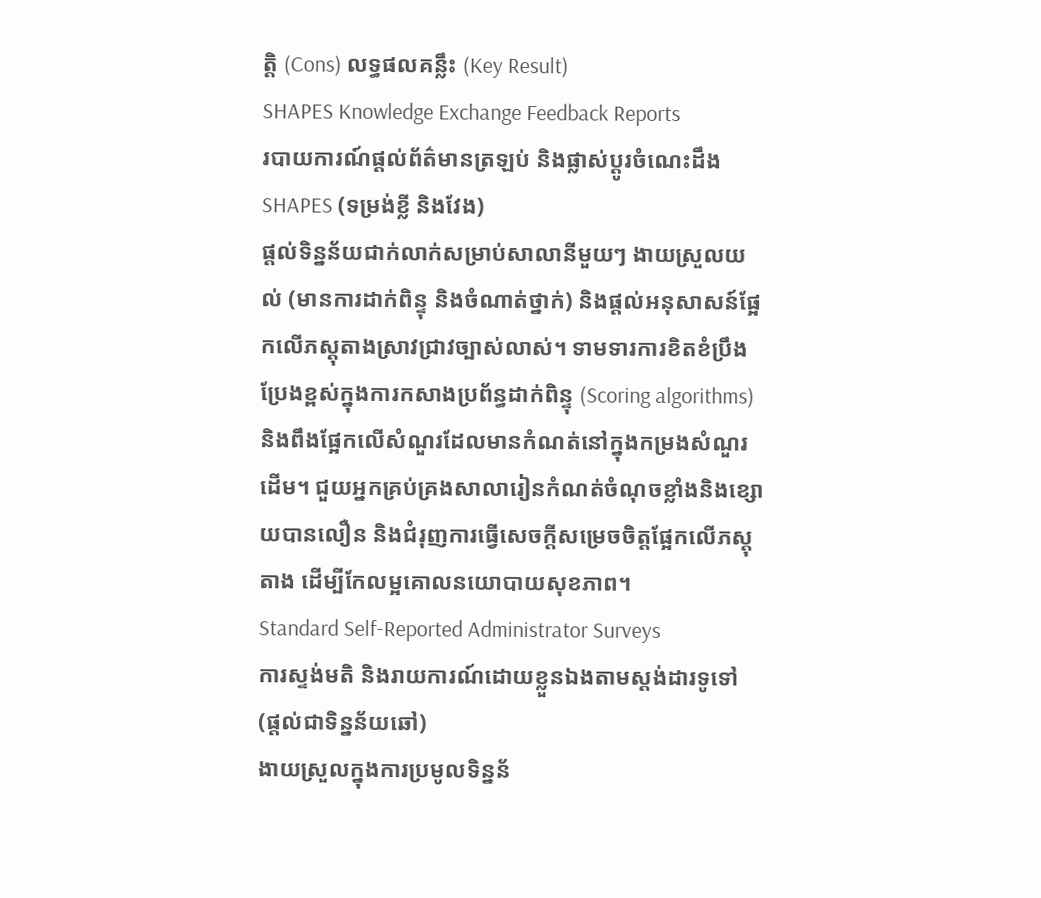ត្តិ (Cons) លទ្ធផលគន្លឹះ (Key Result)
SHAPES Knowledge Exchange Feedback Reports
របាយការណ៍ផ្តល់ព័ត៌មានត្រឡប់ និងផ្លាស់ប្តូរចំណេះដឹង SHAPES (ទម្រង់ខ្លី និងវែង)
ផ្តល់ទិន្នន័យជាក់លាក់សម្រាប់សាលានីមួយៗ ងាយស្រួលយល់ (មានការដាក់ពិន្ទុ និងចំណាត់ថ្នាក់) និងផ្តល់អនុសាសន៍ផ្អែកលើភស្តុតាងស្រាវជ្រាវច្បាស់លាស់។ ទាមទារការខិតខំប្រឹងប្រែងខ្ពស់ក្នុងការកសាងប្រព័ន្ធដាក់ពិន្ទុ (Scoring algorithms) និងពឹងផ្អែកលើសំណួរដែលមានកំណត់នៅក្នុងកម្រងសំណួរដើម។ ជួយអ្នកគ្រប់គ្រងសាលារៀនកំណត់ចំណុចខ្លាំងនិងខ្សោយបានលឿន និងជំរុញការធ្វើសេចក្តីសម្រេចចិត្តផ្អែកលើភស្តុតាង ដើម្បីកែលម្អគោលនយោបាយសុខភាព។
Standard Self-Reported Administrator Surveys
ការស្ទង់មតិ និងរាយការណ៍ដោយខ្លួនឯងតាមស្តង់ដារទូទៅ (ផ្តល់ជាទិន្នន័យឆៅ)
ងាយស្រួលក្នុងការប្រមូលទិន្នន័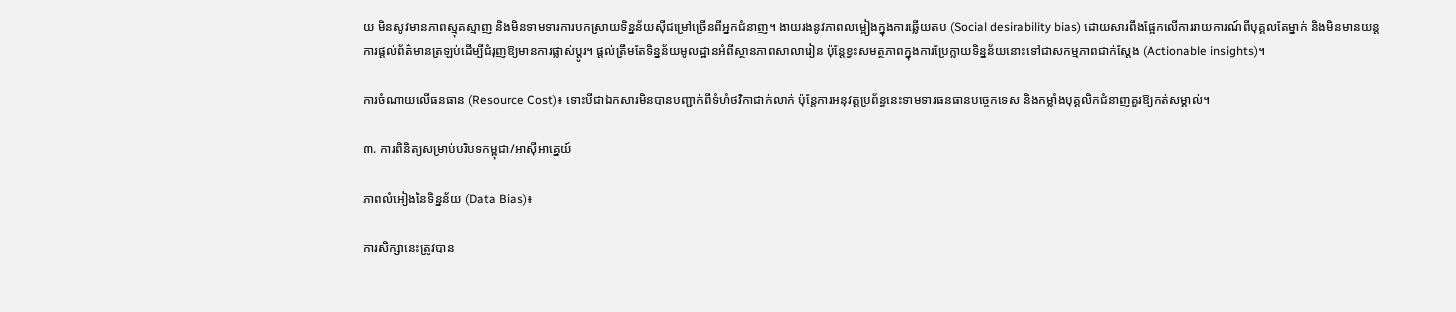យ មិនសូវមានភាពស្មុគស្មាញ និងមិនទាមទារការបកស្រាយទិន្នន័យស៊ីជម្រៅច្រើនពីអ្នកជំនាញ។ ងាយរងនូវភាពលម្អៀងក្នុងការឆ្លើយតប (Social desirability bias) ដោយសារពឹងផ្អែកលើការរាយការណ៍ពីបុគ្គលតែម្នាក់ និងមិនមានយន្តការផ្តល់ព័ត៌មានត្រឡប់ដើម្បីជំរុញឱ្យមានការផ្លាស់ប្តូរ។ ផ្តល់ត្រឹមតែទិន្នន័យមូលដ្ឋានអំពីស្ថានភាពសាលារៀន ប៉ុន្តែខ្វះសមត្ថភាពក្នុងការប្រែក្លាយទិន្នន័យនោះទៅជាសកម្មភាពជាក់ស្តែង (Actionable insights)។

ការចំណាយលើធនធាន (Resource Cost)៖ ទោះបីជាឯកសារមិនបានបញ្ជាក់ពីទំហំថវិកាជាក់លាក់ ប៉ុន្តែការអនុវត្តប្រព័ន្ធនេះទាមទារធនធានបច្ចេកទេស និងកម្លាំងបុគ្គលិកជំនាញគួរឱ្យកត់សម្គាល់។

៣. ការពិនិត្យសម្រាប់បរិបទកម្ពុជា/អាស៊ីអាគ្នេយ៍

ភាពលំអៀងនៃទិន្នន័យ (Data Bias)៖

ការសិក្សានេះត្រូវបាន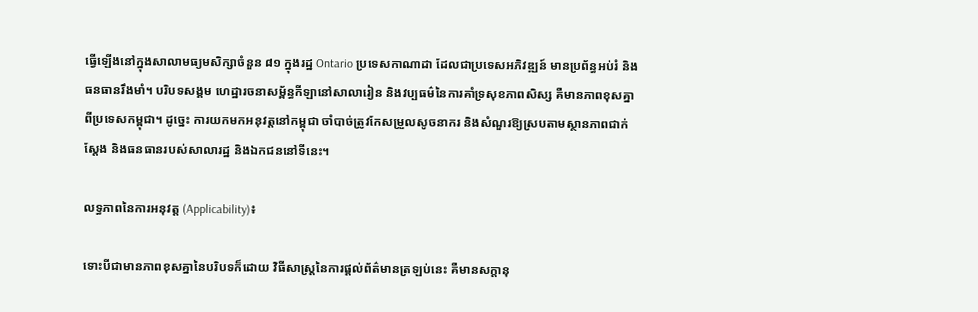ធ្វើឡើងនៅក្នុងសាលាមធ្យមសិក្សាចំនួន ៨១ ក្នុងរដ្ឋ Ontario ប្រទេសកាណាដា ដែលជាប្រទេសអភិវឌ្ឍន៍ មានប្រព័ន្ធអប់រំ និងធនធានរឹងមាំ។ បរិបទសង្គម ហេដ្ឋារចនាសម្ព័ន្ធកីឡានៅសាលារៀន និងវប្បធម៌នៃការគាំទ្រសុខភាពសិស្ស គឺមានភាពខុសគ្នាពីប្រទេសកម្ពុជា។ ដូច្នេះ ការយកមកអនុវត្តនៅកម្ពុជា ចាំបាច់ត្រូវកែសម្រួលសូចនាករ និងសំណួរឱ្យស្របតាមស្ថានភាពជាក់ស្តែង និងធនធានរបស់សាលារដ្ឋ និងឯកជននៅទីនេះ។

លទ្ធភាពនៃការអនុវត្ត (Applicability)៖

ទោះបីជាមានភាពខុសគ្នានៃបរិបទក៏ដោយ វិធីសាស្រ្តនៃការផ្តល់ព័ត៌មានត្រឡប់នេះ គឺមានសក្តានុ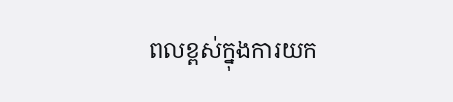ពលខ្ពស់ក្នុងការយក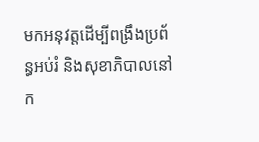មកអនុវត្តដើម្បីពង្រឹងប្រព័ន្ធអប់រំ និងសុខាភិបាលនៅក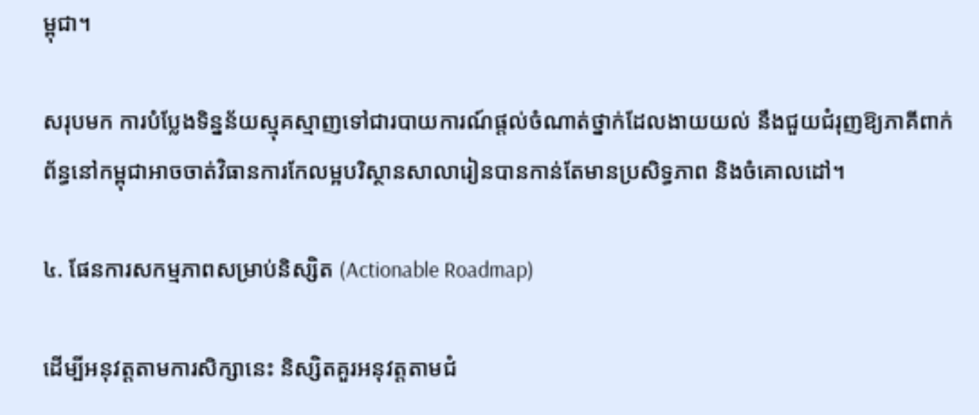ម្ពុជា។

សរុបមក ការបំប្លែងទិន្នន័យស្មុគស្មាញទៅជារបាយការណ៍ផ្តល់ចំណាត់ថ្នាក់ដែលងាយយល់ នឹងជួយជំរុញឱ្យភាគីពាក់ព័ន្ធនៅកម្ពុជាអាចចាត់វិធានការកែលម្អបរិស្ថានសាលារៀនបានកាន់តែមានប្រសិទ្ធភាព និងចំគោលដៅ។

៤. ផែនការសកម្មភាពសម្រាប់និស្សិត (Actionable Roadmap)

ដើម្បីអនុវត្តតាមការសិក្សានេះ និស្សិតគួរអនុវត្តតាមជំ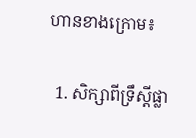ហានខាងក្រោម៖

  1. សិក្សាពីទ្រឹស្តីផ្លា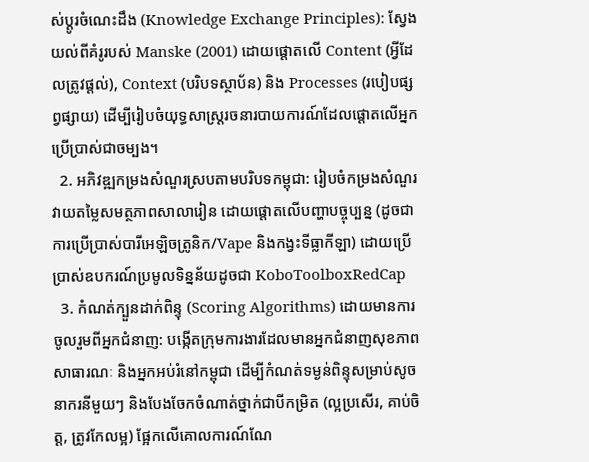ស់ប្តូរចំណេះដឹង (Knowledge Exchange Principles): ស្វែងយល់ពីគំរូរបស់ Manske (2001) ដោយផ្តោតលើ Content (អ្វីដែលត្រូវផ្តល់), Context (បរិបទស្ថាប័ន) និង Processes (របៀបផ្សព្វផ្សាយ) ដើម្បីរៀបចំយុទ្ធសាស្ត្ររចនារបាយការណ៍ដែលផ្តោតលើអ្នកប្រើប្រាស់ជាចម្បង។
  2. អភិវឌ្ឍកម្រងសំណួរស្របតាមបរិបទកម្ពុជា: រៀបចំកម្រងសំណួរវាយតម្លៃសមត្ថភាពសាលារៀន ដោយផ្តោតលើបញ្ហាបច្ចុប្បន្ន (ដូចជាការប្រើប្រាស់បារីអេឡិចត្រូនិក/Vape និងកង្វះទីធ្លាកីឡា) ដោយប្រើប្រាស់ឧបករណ៍ប្រមូលទិន្នន័យដូចជា KoboToolboxRedCap
  3. កំណត់ក្បួនដាក់ពិន្ទុ (Scoring Algorithms) ដោយមានការចូលរួមពីអ្នកជំនាញ: បង្កើតក្រុមការងារដែលមានអ្នកជំនាញសុខភាពសាធារណៈ និងអ្នកអប់រំនៅកម្ពុជា ដើម្បីកំណត់ទម្ងន់ពិន្ទុសម្រាប់សូចនាករនីមួយៗ និងបែងចែកចំណាត់ថ្នាក់ជាបីកម្រិត (ល្អប្រសើរ, គាប់ចិត្ត, ត្រូវកែលម្អ) ផ្អែកលើគោលការណ៍ណែ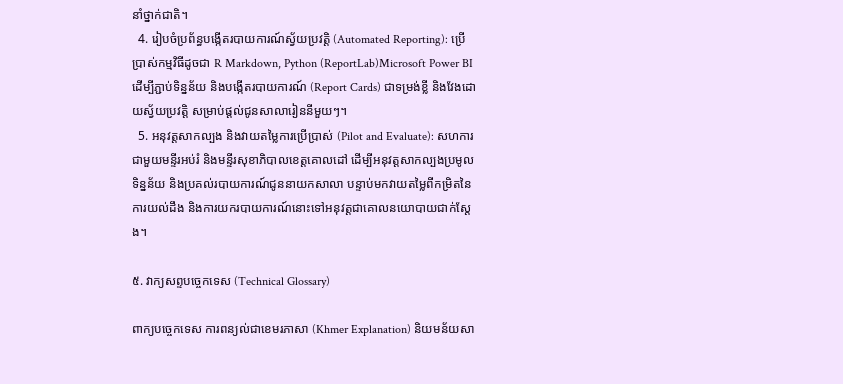នាំថ្នាក់ជាតិ។
  4. រៀបចំប្រព័ន្ធបង្កើតរបាយការណ៍ស្វ័យប្រវត្តិ (Automated Reporting): ប្រើប្រាស់កម្មវិធីដូចជា R Markdown, Python (ReportLab)Microsoft Power BI ដើម្បីភ្ជាប់ទិន្នន័យ និងបង្កើតរបាយការណ៍ (Report Cards) ជាទម្រង់ខ្លី និងវែងដោយស្វ័យប្រវត្តិ សម្រាប់ផ្តល់ជូនសាលារៀននីមួយៗ។
  5. អនុវត្តសាកល្បង និងវាយតម្លៃការប្រើប្រាស់ (Pilot and Evaluate): សហការជាមួយមន្ទីរអប់រំ និងមន្ទីរសុខាភិបាលខេត្តគោលដៅ ដើម្បីអនុវត្តសាកល្បងប្រមូលទិន្នន័យ និងប្រគល់របាយការណ៍ជូននាយកសាលា បន្ទាប់មកវាយតម្លៃពីកម្រិតនៃការយល់ដឹង និងការយករបាយការណ៍នោះទៅអនុវត្តជាគោលនយោបាយជាក់ស្តែង។

៥. វាក្យសព្ទបច្ចេកទេស (Technical Glossary)

ពាក្យបច្ចេកទេស ការពន្យល់ជាខេមរភាសា (Khmer Explanation) និយមន័យសា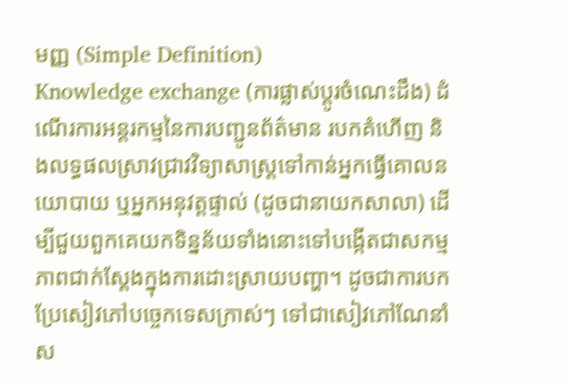មញ្ញ (Simple Definition)
Knowledge exchange (ការផ្លាស់ប្តូរចំណេះដឹង) ដំណើរការអន្តរកម្មនៃការបញ្ជូនព័ត៌មាន របកគំហើញ និងលទ្ធផលស្រាវជ្រាវវិទ្យាសាស្ត្រទៅកាន់អ្នកធ្វើគោលនយោបាយ ឬអ្នកអនុវត្តផ្ទាល់ (ដូចជានាយកសាលា) ដើម្បីជួយពួកគេយកទិន្នន័យទាំងនោះទៅបង្កើតជាសកម្មភាពជាក់ស្តែងក្នុងការដោះស្រាយបញ្ហា។ ដូចជាការបកប្រែសៀវភៅបច្ចេកទេសក្រាស់ៗ ទៅជាសៀវភៅណែនាំស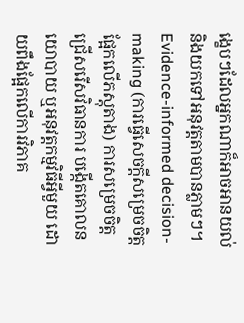ង្ខេបៗដែលអ្នកណាក៏អាចអានយល់ និងយកទៅអនុវត្តតាមបានភ្លាមៗ។
Evidence-informed decision-making (ការធ្វើសេចក្តីសម្រេចចិត្តផ្អែកលើភស្តុតាង) ការសម្រេចចិត្តជ្រើសរើសវិធានការ បង្កើតគោលនយោបាយ ឬអនុវត្តកម្មវិធីអ្វីមួយ ដោយពឹងផ្អែកលើការវិភាគ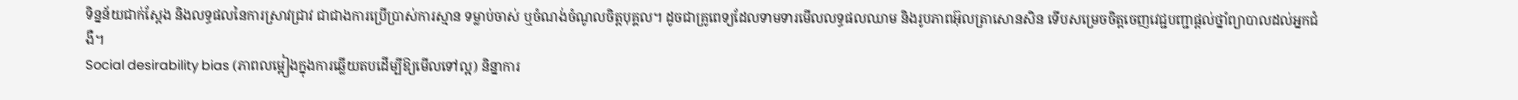ទិន្នន័យជាក់ស្តែង និងលទ្ធផលនៃការស្រាវជ្រាវ ជាជាងការប្រើប្រាស់ការស្មាន ទម្លាប់ចាស់ ឬចំណង់ចំណូលចិត្តបុគ្គល។ ដូចជាគ្រូពេទ្យដែលទាមទារមើលលទ្ធផលឈាម និងរូបភាពអ៊ុលត្រាសោនសិន ទើបសម្រេចចិត្តចេញវេជ្ជបញ្ជាផ្តល់ថ្នាំព្យាបាលដល់អ្នកជំងឺ។
Social desirability bias (ភាពលម្អៀងក្នុងការឆ្លើយតបដើម្បីឱ្យមើលទៅល្អ) និន្នាការ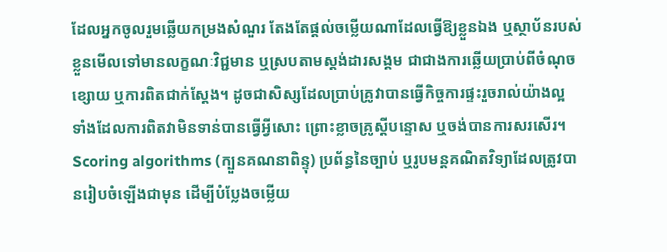ដែលអ្នកចូលរួមឆ្លើយកម្រងសំណួរ តែងតែផ្តល់ចម្លើយណាដែលធ្វើឱ្យខ្លួនឯង ឬស្ថាប័នរបស់ខ្លួនមើលទៅមានលក្ខណៈវិជ្ជមាន ឬស្របតាមស្តង់ដារសង្គម ជាជាងការឆ្លើយប្រាប់ពីចំណុចខ្សោយ ឬការពិតជាក់ស្តែង។ ដូចជាសិស្សដែលប្រាប់គ្រូវាបានធ្វើកិច្ចការផ្ទះរួចរាល់យ៉ាងល្អ ទាំងដែលការពិតវាមិនទាន់បានធ្វើអ្វីសោះ ព្រោះខ្លាចគ្រូស្តីបន្ទោស ឬចង់បានការសរសើរ។
Scoring algorithms (ក្បួនគណនាពិន្ទុ) ប្រព័ន្ធនៃច្បាប់ ឬរូបមន្តគណិតវិទ្យាដែលត្រូវបានរៀបចំឡើងជាមុន ដើម្បីបំប្លែងចម្លើយ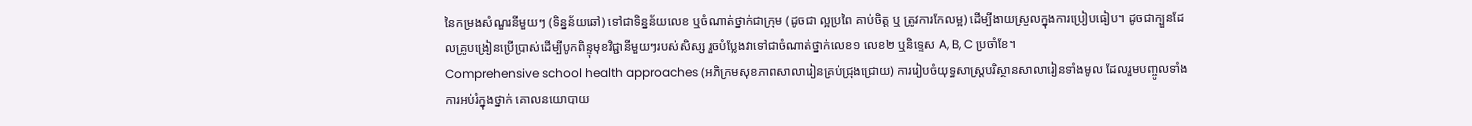នៃកម្រងសំណួរនីមួយៗ (ទិន្នន័យឆៅ) ទៅជាទិន្នន័យលេខ ឬចំណាត់ថ្នាក់ជាក្រុម (ដូចជា ល្អប្រពៃ គាប់ចិត្ត ឬ ត្រូវការកែលម្អ) ដើម្បីងាយស្រួលក្នុងការប្រៀបធៀប។ ដូចជាក្បួនដែលគ្រូបង្រៀនប្រើប្រាស់ដើម្បីបូកពិន្ទុមុខវិជ្ជានីមួយៗរបស់សិស្ស រួចបំប្លែងវាទៅជាចំណាត់ថ្នាក់លេខ១ លេខ២ ឬនិទ្ទេស A, B, C ប្រចាំខែ។
Comprehensive school health approaches (អភិក្រមសុខភាពសាលារៀនគ្រប់ជ្រុងជ្រោយ) ការរៀបចំយុទ្ធសាស្ត្របរិស្ថានសាលារៀនទាំងមូល ដែលរួមបញ្ចូលទាំងការអប់រំក្នុងថ្នាក់ គោលនយោបាយ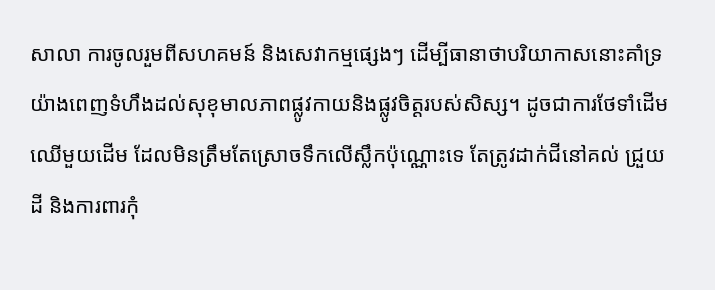សាលា ការចូលរួមពីសហគមន៍ និងសេវាកម្មផ្សេងៗ ដើម្បីធានាថាបរិយាកាសនោះគាំទ្រយ៉ាងពេញទំហឹងដល់សុខុមាលភាពផ្លូវកាយនិងផ្លូវចិត្តរបស់សិស្ស។ ដូចជាការថែទាំដើមឈើមួយដើម ដែលមិនត្រឹមតែស្រោចទឹកលើស្លឹកប៉ុណ្ណោះទេ តែត្រូវដាក់ជីនៅគល់ ជ្រួយដី និងការពារកុំ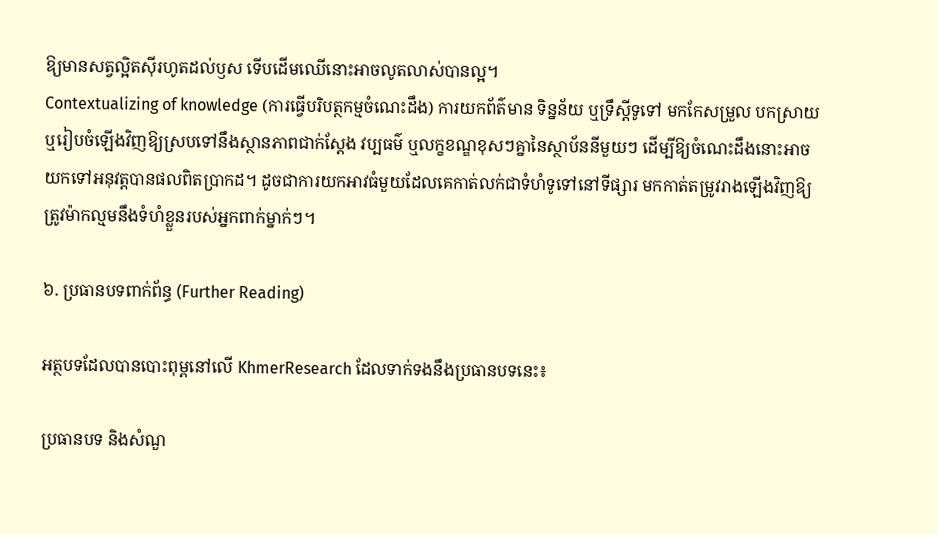ឱ្យមានសត្វល្អិតស៊ីរហូតដល់ឫស ទើបដើមឈើនោះអាចលូតលាស់បានល្អ។
Contextualizing of knowledge (ការធ្វើបរិបត្ថកម្មចំណេះដឹង) ការយកព័ត៌មាន ទិន្នន័យ ឬទ្រឹស្តីទូទៅ មកកែសម្រួល បកស្រាយ ឬរៀបចំឡើងវិញឱ្យស្របទៅនឹងស្ថានភាពជាក់ស្តែង វប្បធម៌ ឬលក្ខខណ្ឌខុសៗគ្នានៃស្ថាប័ននីមួយៗ ដើម្បីឱ្យចំណេះដឹងនោះអាចយកទៅអនុវត្តបានផលពិតប្រាកដ។ ដូចជាការយកអាវធំមួយដែលគេកាត់លក់ជាទំហំទូទៅនៅទីផ្សារ មកកាត់តម្រូវរាងឡើងវិញឱ្យត្រូវម៉ាកល្មមនឹងទំហំខ្លួនរបស់អ្នកពាក់ម្នាក់ៗ។

៦. ប្រធានបទពាក់ព័ន្ធ (Further Reading)

អត្ថបទដែលបានបោះពុម្ពនៅលើ KhmerResearch ដែលទាក់ទងនឹងប្រធានបទនេះ៖

ប្រធានបទ និងសំណួ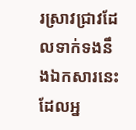រស្រាវជ្រាវដែលទាក់ទងនឹងឯកសារនេះ ដែលអ្ន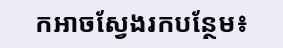កអាចស្វែងរកបន្ថែម៖